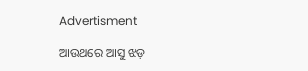Advertisment

ଆଉଥରେ ଆସୁ ଝଡ଼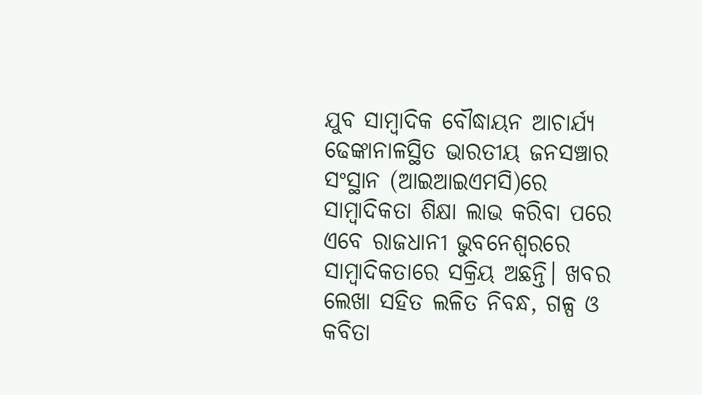ଯୁବ ସାମ୍ବାଦିକ ବୌଦ୍ଧାୟନ ଆଚାର୍ଯ୍ୟ ଢେଙ୍କାନାଳସ୍ଥିତ ଭାରତୀୟ ଜନସଞ୍ଚାର ସଂସ୍ଥାନ (ଆଇଆଇଏମସି)ରେ ସାମ୍ବାଦିକତା ଶିକ୍ଷା ଲାଭ କରିବା ପରେ ଏବେ ରାଜଧାନୀ ଭୁବନେଶ୍ୱରରେ ସାମ୍ବାଦିକତାରେ ସକ୍ରିୟ ଅଛନ୍ତି। ଖବର ଲେଖା ସହିତ ଲଳିତ ନିବନ୍ଧ, ଗଳ୍ପ ଓ କବିତା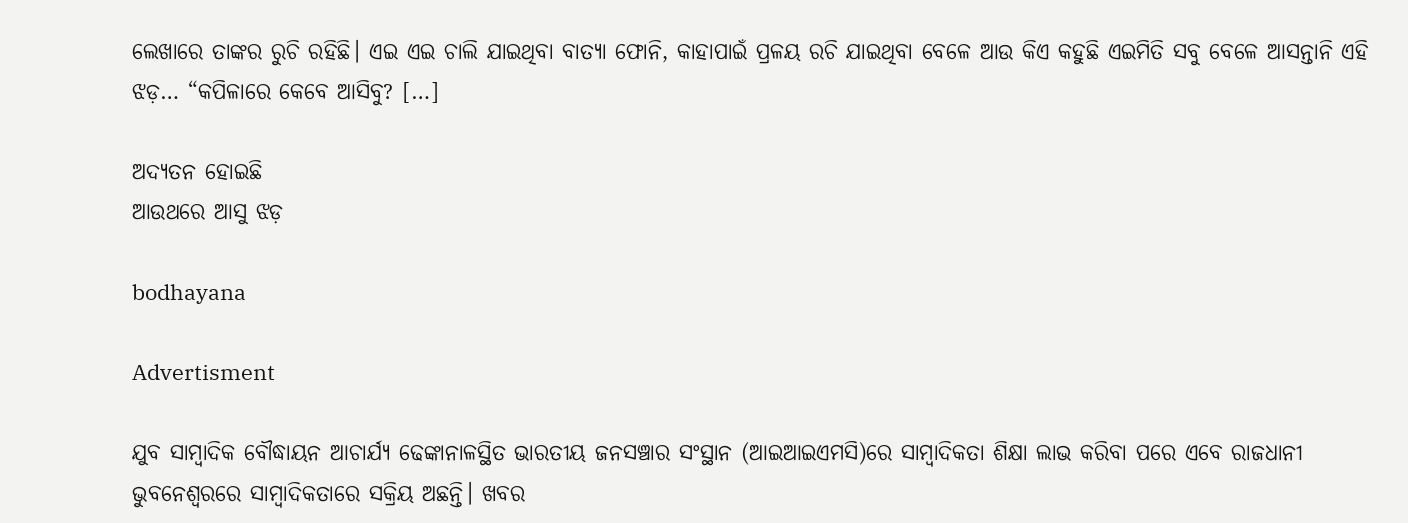ଲେଖାରେ ତାଙ୍କର ରୁଚି ରହିଛି। ଏଇ ଏଇ ଚାଲି ଯାଇଥିବା ବାତ୍ୟା ଫୋନି, କାହାପାଇଁ ପ୍ରଳୟ ରଚି ଯାଇଥିବା ବେଳେ ଆଉ କିଏ କହୁଛି ଏଇମିତି ସବୁ ବେଳେ ଆସନ୍ତାନି ଏହି ଝଡ଼… “କପିଳାରେ କେବେ ଆସିବୁ? […]

ଅଦ୍ୟତନ ହୋଇଛି
ଆଉଥରେ ଆସୁ ଝଡ଼

bodhayana

Advertisment

ଯୁବ ସାମ୍ବାଦିକ ବୌଦ୍ଧାୟନ ଆଚାର୍ଯ୍ୟ ଢେଙ୍କାନାଳସ୍ଥିତ ଭାରତୀୟ ଜନସଞ୍ଚାର ସଂସ୍ଥାନ (ଆଇଆଇଏମସି)ରେ ସାମ୍ବାଦିକତା ଶିକ୍ଷା ଲାଭ କରିବା ପରେ ଏବେ ରାଜଧାନୀ ଭୁବନେଶ୍ୱରରେ ସାମ୍ବାଦିକତାରେ ସକ୍ରିୟ ଅଛନ୍ତି। ଖବର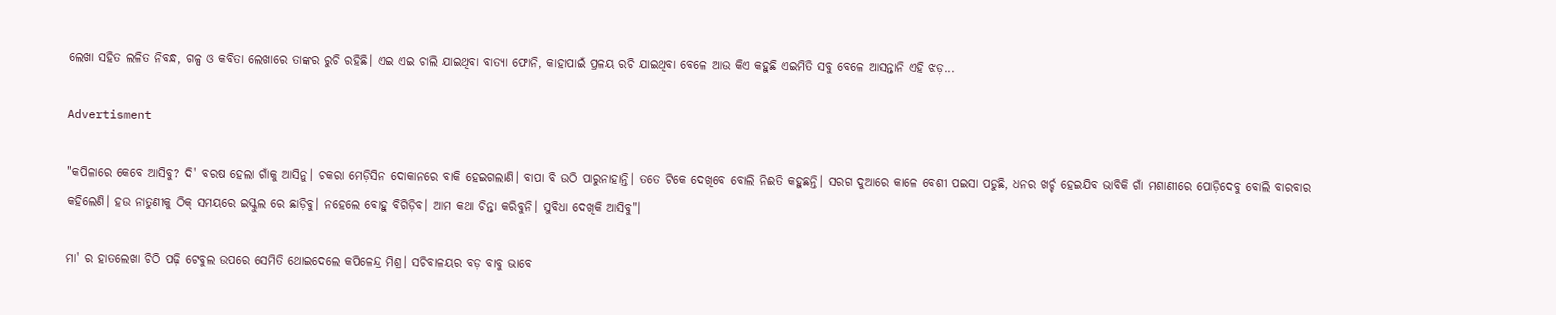ଲେଖା ସହିତ ଲଳିତ ନିବନ୍ଧ, ଗଳ୍ପ ଓ କବିତା ଲେଖାରେ ତାଙ୍କର ରୁଚି ରହିଛି। ଏଇ ଏଇ ଚାଲି ଯାଇଥିବା ବାତ୍ୟା ଫୋନି, କାହାପାଇଁ ପ୍ରଳୟ ରଚି ଯାଇଥିବା ବେଳେ ଆଉ କିଏ କହୁଛି ଏଇମିତି ସବୁ ବେଳେ ଆସନ୍ତାନି ଏହି ଝଡ଼...

Advertisment

"କପିଳାରେ କେବେ ଆସିବୁ? ଦି' ବରଷ ହେଲା ଗାଁକୁ ଆସିନୁ। ଚକରା ମେଡ଼ିସିନ ଦୋକାନରେ ବାକି ହେଇଗଲାଣି। ବାପା ବି ଉଠି ପାରୁନାହାନ୍ତି। ତତେ ଟିକେ ଦେଖିବେ ବୋଲି ନିଈତି କହୁଛନ୍ତି। ସରଗ ଦୁଆରେ କାଳେ ବେଶୀ ପଇସା ପଡୁଛି, ଧନର ଖର୍ଚ୍ଚ ହେଇଯିବ ଭାବିକି ଗାଁ ମଶାଣୀରେ ପୋଡ଼ିଦେବୁ ବୋଲି ବାରବାର କହିଲେଣି। ହଉ ନାତୁଣୀକୁ ଠିକ୍ ସମୟରେ ଇସ୍କୁଲ ରେ ଛାଡ଼ିବୁ। ନହେଲେ ବୋହୁ ବିଗିଡ଼ିବ। ଆମ କଥା ଚିନ୍ତା କରିବୁନି। ସୁବିଧା ଦେଖିକି ଆସିବୁ"।

ମା' ର ହାତଲେଖା ଚିଠି ପଢ଼ି ଟେବୁଲ ଉପରେ ସେମିତି ଥୋଇଦେଲେ କପିଳେନ୍ଦ୍ର ମିଶ୍ର। ସଚିବାଳୟର ବଡ଼ ବାବୁ ଭାବେ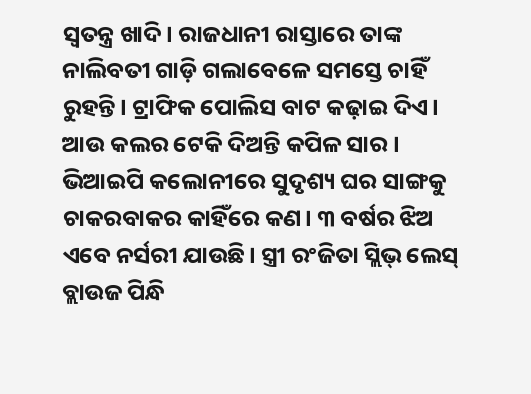ସ୍ୱତନ୍ତ୍ର ଖାଦି। ରାଜଧାନୀ ରାସ୍ତାରେ ତାଙ୍କ ନାଲିବତୀ ଗାଡ଼ି ଗଲାବେଳେ ସମସ୍ତେ ଚାହିଁ ରୁହନ୍ତି। ଟ୍ରାଫିକ ପୋଲିସ ବାଟ କଢ଼ାଇ ଦିଏ। ଆଉ କଲର ଟେକି ଦିଅନ୍ତି କପିଳ ସାର। ଭିଆଇପି କଲୋନୀରେ ସୁଦୃଶ୍ୟ ଘର ସାଙ୍ଗକୁ ଚାକରବାକର କାହିଁରେ କଣ। ୩ ବର୍ଷର ଝିଅ ଏବେ ନର୍ସରୀ ଯାଉଛି। ସ୍ତ୍ରୀ ରଂଜିତା ସ୍ଲିଭ୍ ଲେସ୍ ବ୍ଲାଉଜ ପିନ୍ଧି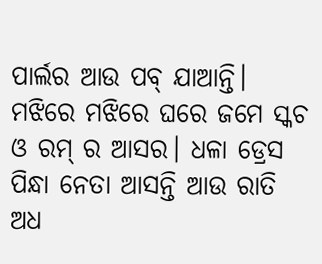ପାର୍ଲର ଆଉ ପବ୍ ଯାଆନ୍ତି। ମଝିରେ ମଝିରେ ଘରେ ଜମେ ସ୍କଚ ଓ ରମ୍ ର ଆସର। ଧଳା ଡ୍ରେସ ପିନ୍ଧା ନେତା ଆସନ୍ତି ଆଉ ରାତି ଅଧ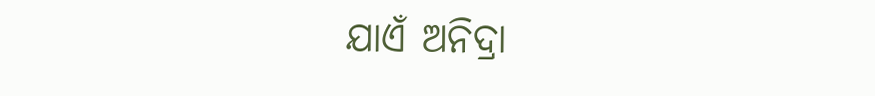ଯାଏଁ ଅନିଦ୍ରା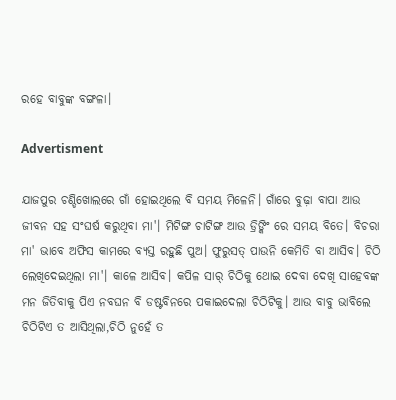ରହେ ବାବୁଙ୍କ ବଙ୍ଗଳା।

Advertisment

ଯାଜପୁର ଚଣ୍ଡିଖୋଲରେ ଗାଁ ହୋଇଥିଲେ ବି ସମୟ ମିଳେନି। ଗାଁରେ ବୁଢ଼ା ବାପା ଆଉ ଜୀବନ ସହ ସଂଘର୍ଷ କରୁଥିବା ମା'। ମିଟିଙ୍ଗ ଚାଟିଙ୍ଗ ଆଉ ଡ୍ରିଙ୍କିଂ ରେ ସମୟ ବିତେ। ବିଚରା ମା' ଭାବେ ଅଫିସ କାମରେ ବ୍ୟସ୍ତ ରହୁଛି ପୁଅ। ଫୁରୁସତ୍ ପାଉନି କେମିତି ବା ଆସିବ। ଚିଠି ଲେଖିଦେଇଥିଲା ମା'। କାଳେ ଆସିବ। କପିଳ ସାର୍ ଚିଠିକୁ ଥୋଇ ଦେବା ଦେଖି ସାହେବଙ୍କ ମନ ଜିତିବାକୁ ପିଏ ନବଘନ ବି ଡଷ୍ଟବିନରେ ପକାଇଦେଲା ଚିଠିଟିକୁ। ଆଉ ବାବୁ ଭାବିଲେ ଚିଠିଟିଏ ତ ଆସିଥିଲା,ଚିଠି ନୁହେଁ ତ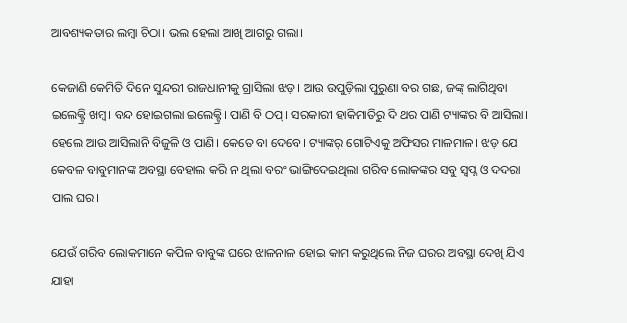ଆବଶ୍ୟକତାର ଲମ୍ବା ଚିଠା। ଭଲ ହେଲା ଆଖି ଆଗରୁ ଗଲା।

କେଜାଣି କେମିତି ଦିନେ ସୁନ୍ଦରୀ ରାଜଧାନୀକୁ ଗ୍ରାସିଲା ଝଡ଼। ଆଉ ଉପୁଡ଼ିଲା ପୁରୁଣା ବର ଗଛ, ଜଙ୍କ୍ ଲାଗିଥିବା ଇଲେକ୍ଟ୍ରି ଖମ୍ବ। ବନ୍ଦ ହୋଇଗଲା ଇଲେକ୍ଟ୍ରି। ପାଣି ବି ଠପ୍। ସରକାରୀ ହାକିମାତିରୁ ଦି ଥର ପାଣି ଟ୍ୟାଙ୍କର ବି ଆସିଲା। ହେଲେ ଆଉ ଆସିଲାନି ବିଜୁଳି ଓ ପାଣି। କେତେ ବା ଦେବେ। ଟ୍ୟାଙ୍କର୍ ଗୋଟିଏକୁ ଅଫିସର ମାଳମାଳ। ଝଡ଼ ଯେ କେବଳ ବାବୁମାନଙ୍କ ଅବସ୍ଥା ବେହାଲ କରି ନ ଥିଲା ବରଂ ଭାଙ୍ଗିଦେଇଥିଲା ଗରିବ ଲୋକଙ୍କର ସବୁ ସ୍ୱପ୍ନ ଓ ଦଦରା ପାଲ ଘର।

ଯେଉଁ ଗରିବ ଲୋକମାନେ କପିଳ ବାବୁଙ୍କ ଘରେ ଝାଳନାଳ ହୋଇ କାମ କରୁଥିଲେ ନିଜ ଘରର ଅବସ୍ଥା ଦେଖି ଯିଏ ଯାହା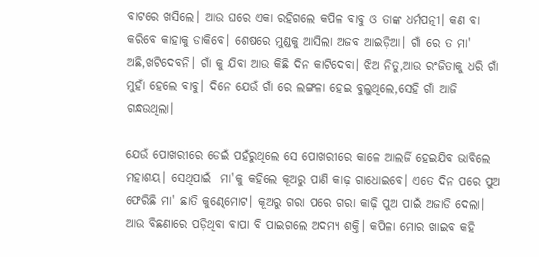ବାଟରେ ଖସିଲେ। ଆଉ ଘରେ ଏକା ରହିଗଲେ କପିଳ ବାବୁ ଓ ତାଙ୍କ ଧର୍ମପତ୍ନୀ। କଣ ବା କରିବେ କାହାକୁ ଡାକିବେ। ଶେଷରେ ମୁଣ୍ଡକୁ ଆସିଲା ଅଜବ ଆଇଡ଼ିଆ। ଗାଁ ରେ ତ ମା' ଅଛି,ଖଟିଦେବନି। ଗାଁ କୁ ଯିବା ଆଉ କିଛି ଦିନ କାଟିଦେବା। ଝିଅ ନିତୁ,ଆଉ ରଂଜିତାକୁ ଧରି ଗାଁ ମୁହାଁ ହେଲେ ବାବୁ। ଦିନେ ଯେଉଁ ଗାଁ ରେ ଲଙ୍ଗଳା ହେଇ ବୁଲୁଥିଲେ,ସେହି ଗାଁ ଆଜି ଗନ୍ଧଉଥିଲା।

ଯେଉଁ ପୋଖରୀରେ ଡେଇଁ ପହଁରୁଥିଲେ ସେ ପୋଖରୀରେ କାଳେ ଆଲର୍ଜି ହେଇଯିବ ଭାବିଲେ ମହାଶୟ। ସେଥିପାଇଁ  ମା'କୁ କହିଲେ କୂଅରୁ ପାଣି କାଢ଼ ଗାଧୋଇବେ। ଏତେ ଦିନ ପରେ ପୁଅ ଫେରିଛି ମା' ଛାତି କୁଣ୍ଢେମୋଟ। କୂଅରୁ ଗରା ପରେ ଗରା କାଢ଼ି ପୁଅ ପାଇଁ ଅଜାଡି ଦେଲା। ଆଉ ବିଛଣାରେ ପଡ଼ିଥିବା ବାପା ବି ପାଇଗଲେ ଅଦମ୍ୟ ଶକ୍ତି। କପିଳା ମୋର ଖାଇବ କହି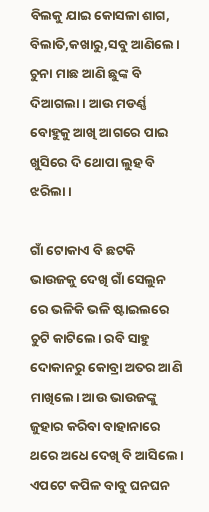ବିଲକୁ ଯାଇ କୋସଳା ଶାଗ, ବିଲାତି,କଖାରୁ,ସବୁ ଆଣିଲେ। ଚୁନା ମାଛ ଆଣି ଛୁଙ୍କ ବି ଦିଆଗଲା। ଆଉ ମଡର୍ଣ୍ଣ ବୋହୁକୁ ଆଖି ଆଗରେ ପାଇ ଖୁସିରେ ଦି ଥୋପା ଲୁହ ବି ଝରିଲା।

ଗାଁ ଟୋକାଏ ବି ଛଟକି ଭାଉଜକୁ ଦେଖି ଗାଁ ସେଲୁନ ରେ ଭଳିକି ଭଳି ଷ୍ଟାଇଲରେ ଚୁଟି କାଟିଲେ। ରବି ସାହୁ ଦୋକାନରୁ କୋବ୍ରା ଅତର ଆଣି ମାଖିଲେ। ଆଉ ଭାଉଜଙ୍କୁ ଜୁହାର କରିବା ବାହାନାରେ ଥରେ ଅଧେ ଦେଖି ବି ଆସିଲେ। ଏପଟେ କପିଳ ବାବୁ ଘନଘନ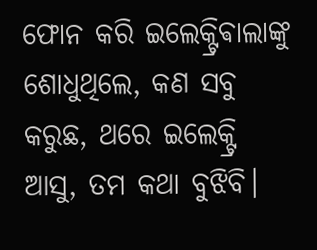ଫୋନ କରି ଇଲେକ୍ଟ୍ରିଵାଲାଙ୍କୁ ଶୋଧୁଥିଲେ, କଣ ସବୁ କରୁଛ, ଥରେ ଇଲେକ୍ଟ୍ରି ଆସୁ, ତମ କଥା ବୁଝିବି।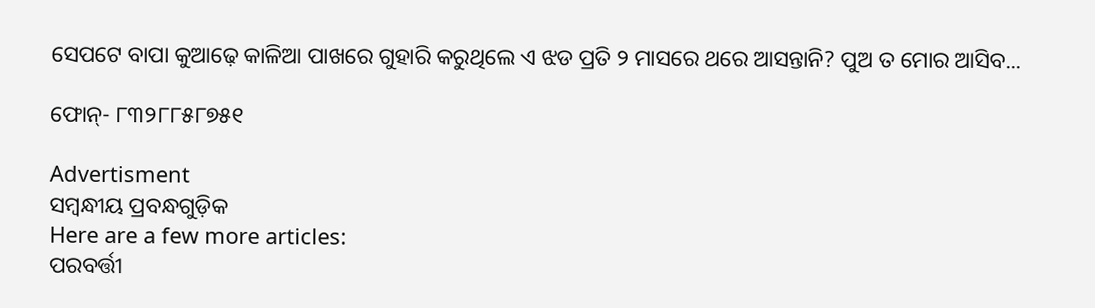ସେପଟେ ବାପା କୁଆଢ଼େ କାଳିଆ ପାଖରେ ଗୁହାରି କରୁଥିଲେ ଏ ଝଡ ପ୍ରତି ୨ ମାସରେ ଥରେ ଆସନ୍ତାନି? ପୁଅ ତ ମୋର ଆସିବ...

ଫୋନ୍- ୮୩୨୮୮୫୮୭୫୧

Advertisment
ସମ୍ବନ୍ଧୀୟ ପ୍ରବନ୍ଧଗୁଡ଼ିକ
Here are a few more articles:
ପରବର୍ତ୍ତୀ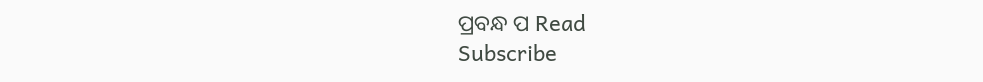ପ୍ରବନ୍ଧ ପ Read
Subscribe